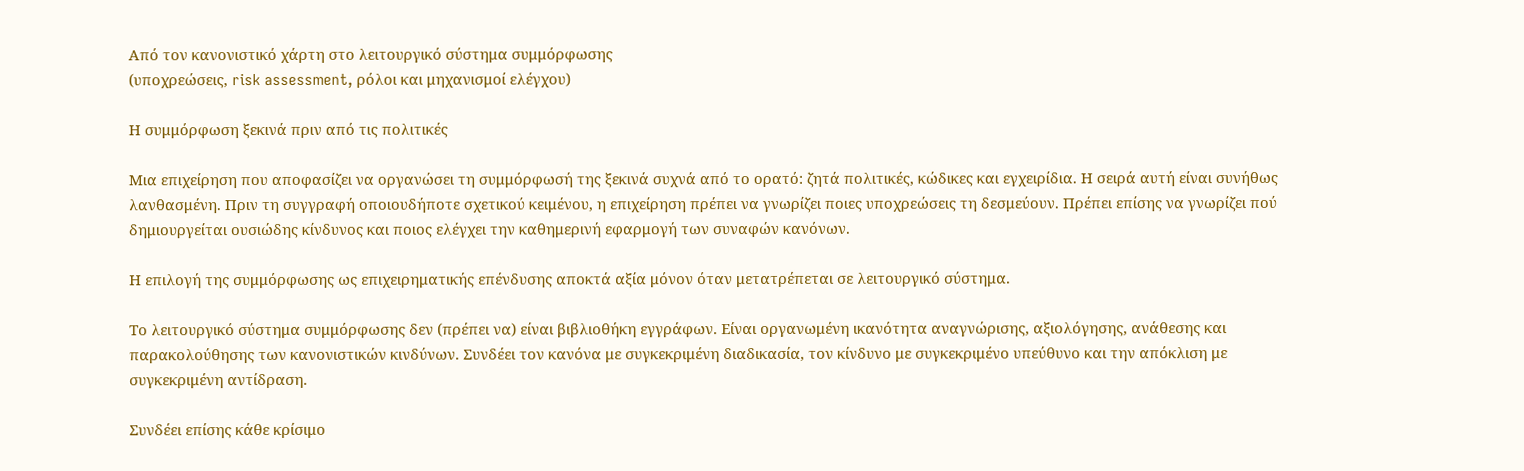Από τον κανονιστικό χάρτη στο λειτουργικό σύστημα συμμόρφωσης
(υποχρεώσεις, risk assessment, ρόλοι και μηχανισμοί ελέγχου)

Η συμμόρφωση ξεκινά πριν από τις πολιτικές

Μια επιχείρηση που αποφασίζει να οργανώσει τη συμμόρφωσή της ξεκινά συχνά από το ορατό: ζητά πολιτικές, κώδικες και εγχειρίδια. Η σειρά αυτή είναι συνήθως λανθασμένη. Πριν τη συγγραφή οποιουδήποτε σχετικού κειμένου, η επιχείρηση πρέπει να γνωρίζει ποιες υποχρεώσεις τη δεσμεύουν. Πρέπει επίσης να γνωρίζει πού δημιουργείται ουσιώδης κίνδυνος και ποιος ελέγχει την καθημερινή εφαρμογή των συναφών κανόνων.

Η επιλογή της συμμόρφωσης ως επιχειρηματικής επένδυσης αποκτά αξία μόνον όταν μετατρέπεται σε λειτουργικό σύστημα.

Το λειτουργικό σύστημα συμμόρφωσης δεν (πρέπει να) είναι βιβλιοθήκη εγγράφων. Είναι οργανωμένη ικανότητα αναγνώρισης, αξιολόγησης, ανάθεσης και παρακολούθησης των κανονιστικών κινδύνων. Συνδέει τον κανόνα με συγκεκριμένη διαδικασία, τον κίνδυνο με συγκεκριμένο υπεύθυνο και την απόκλιση με συγκεκριμένη αντίδραση.

Συνδέει επίσης κάθε κρίσιμο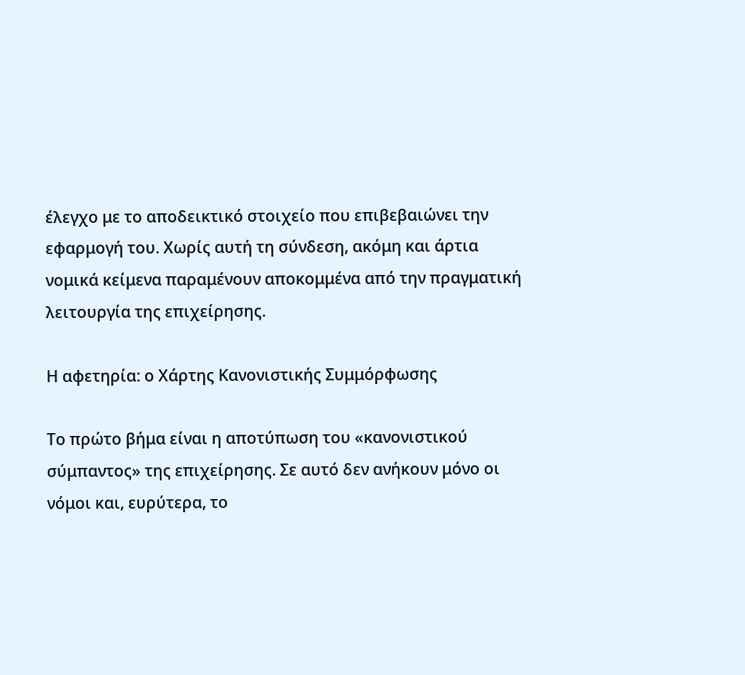έλεγχο με το αποδεικτικό στοιχείο που επιβεβαιώνει την εφαρμογή του. Χωρίς αυτή τη σύνδεση, ακόμη και άρτια νομικά κείμενα παραμένουν αποκομμένα από την πραγματική λειτουργία της επιχείρησης.

Η αφετηρία: ο Xάρτης Κανονιστικής Συμμόρφωσης

Το πρώτο βήμα είναι η αποτύπωση του «κανονιστικού σύμπαντος» της επιχείρησης. Σε αυτό δεν ανήκουν μόνο οι νόμοι και, ευρύτερα, το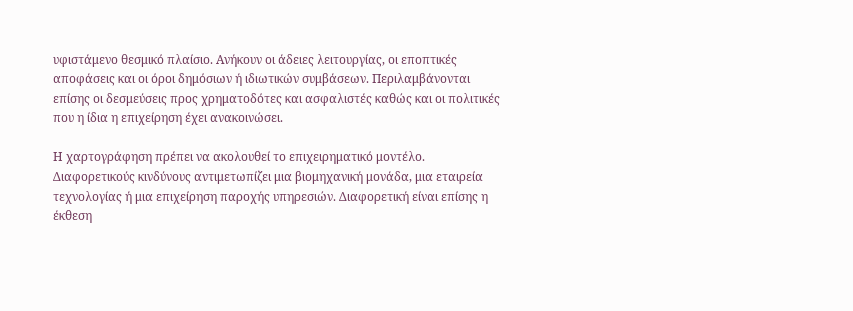υφιστάμενο θεσμικό πλαίσιο. Ανήκουν οι άδειες λειτουργίας, οι εποπτικές αποφάσεις και οι όροι δημόσιων ή ιδιωτικών συμβάσεων. Περιλαμβάνονται επίσης οι δεσμεύσεις προς χρηματοδότες και ασφαλιστές καθώς και οι πολιτικές που η ίδια η επιχείρηση έχει ανακοινώσει.

Η χαρτογράφηση πρέπει να ακολουθεί το επιχειρηματικό μοντέλο. Διαφορετικούς κινδύνους αντιμετωπίζει μια βιομηχανική μονάδα, μια εταιρεία τεχνολογίας ή μια επιχείρηση παροχής υπηρεσιών. Διαφορετική είναι επίσης η έκθεση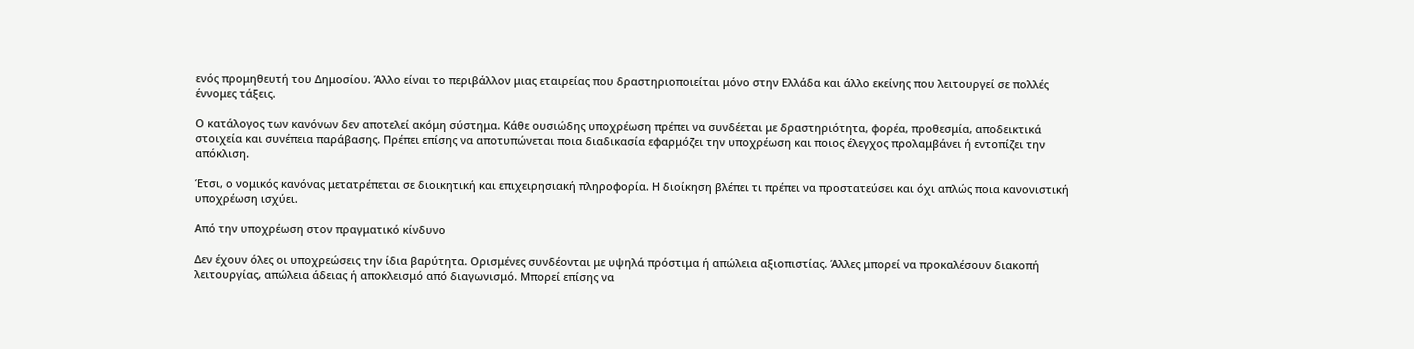ενός προμηθευτή του Δημοσίου. Άλλο είναι το περιβάλλον μιας εταιρείας που δραστηριοποιείται μόνο στην Ελλάδα και άλλο εκείνης που λειτουργεί σε πολλές έννομες τάξεις.

Ο κατάλογος των κανόνων δεν αποτελεί ακόμη σύστημα. Κάθε ουσιώδης υποχρέωση πρέπει να συνδέεται με δραστηριότητα, φορέα, προθεσμία, αποδεικτικά στοιχεία και συνέπεια παράβασης. Πρέπει επίσης να αποτυπώνεται ποια διαδικασία εφαρμόζει την υποχρέωση και ποιος έλεγχος προλαμβάνει ή εντοπίζει την απόκλιση.

Έτσι, ο νομικός κανόνας μετατρέπεται σε διοικητική και επιχειρησιακή πληροφορία. Η διοίκηση βλέπει τι πρέπει να προστατεύσει και όχι απλώς ποια κανονιστική υποχρέωση ισχύει.

Από την υποχρέωση στον πραγματικό κίνδυνο

Δεν έχουν όλες οι υποχρεώσεις την ίδια βαρύτητα. Ορισμένες συνδέονται με υψηλά πρόστιμα ή απώλεια αξιοπιστίας. Άλλες μπορεί να προκαλέσουν διακοπή λειτουργίας, απώλεια άδειας ή αποκλεισμό από διαγωνισμό. Μπορεί επίσης να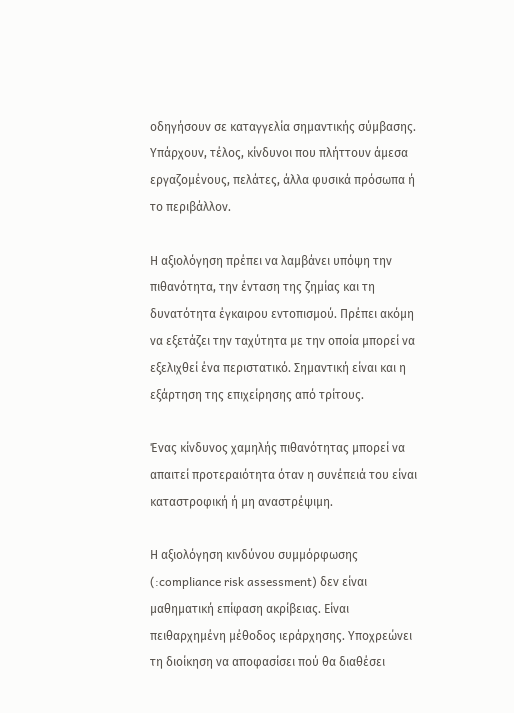οδηγήσουν σε καταγγελία σημαντικής σύμβασης. Υπάρχουν, τέλος, κίνδυνοι που πλήττουν άμεσα εργαζομένους, πελάτες, άλλα φυσικά πρόσωπα ή το περιβάλλον.

Η αξιολόγηση πρέπει να λαμβάνει υπόψη την πιθανότητα, την ένταση της ζημίας και τη δυνατότητα έγκαιρου εντοπισμού. Πρέπει ακόμη να εξετάζει την ταχύτητα με την οποία μπορεί να εξελιχθεί ένα περιστατικό. Σημαντική είναι και η εξάρτηση της επιχείρησης από τρίτους.

Ένας κίνδυνος χαμηλής πιθανότητας μπορεί να απαιτεί προτεραιότητα όταν η συνέπειά του είναι καταστροφική ή μη αναστρέψιμη.

Η αξιολόγηση κινδύνου συμμόρφωσης (:compliance risk assessment) δεν είναι μαθηματική επίφαση ακρίβειας. Είναι πειθαρχημένη μέθοδος ιεράρχησης. Υποχρεώνει τη διοίκηση να αποφασίσει πού θα διαθέσει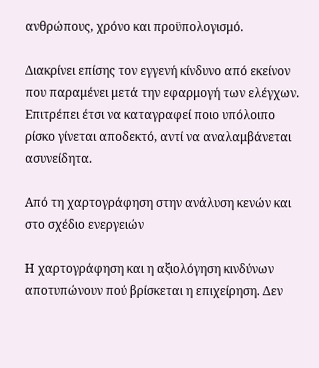ανθρώπους, χρόνο και προϋπολογισμό.

Διακρίνει επίσης τον εγγενή κίνδυνο από εκείνον που παραμένει μετά την εφαρμογή των ελέγχων. Επιτρέπει έτσι να καταγραφεί ποιο υπόλοιπο ρίσκο γίνεται αποδεκτό, αντί να αναλαμβάνεται ασυνείδητα.

Από τη χαρτογράφηση στην ανάλυση κενών και στο σχέδιο ενεργειών

Η χαρτογράφηση και η αξιολόγηση κινδύνων αποτυπώνουν πού βρίσκεται η επιχείρηση. Δεν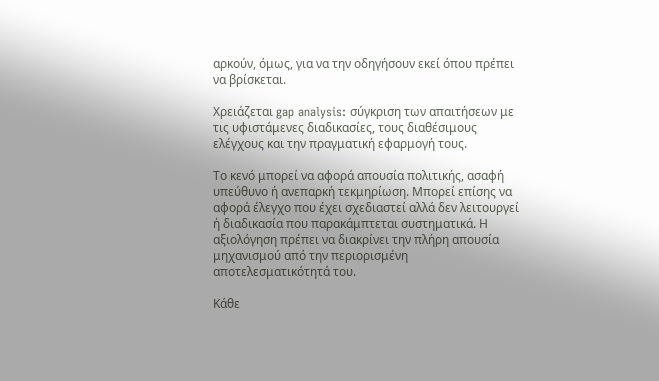αρκούν, όμως, για να την οδηγήσουν εκεί όπου πρέπει να βρίσκεται.

Χρειάζεται gap analysis: σύγκριση των απαιτήσεων με τις υφιστάμενες διαδικασίες, τους διαθέσιμους ελέγχους και την πραγματική εφαρμογή τους.

Το κενό μπορεί να αφορά απουσία πολιτικής, ασαφή υπεύθυνο ή ανεπαρκή τεκμηρίωση. Μπορεί επίσης να αφορά έλεγχο που έχει σχεδιαστεί αλλά δεν λειτουργεί ή διαδικασία που παρακάμπτεται συστηματικά. Η αξιολόγηση πρέπει να διακρίνει την πλήρη απουσία μηχανισμού από την περιορισμένη αποτελεσματικότητά του.

Κάθε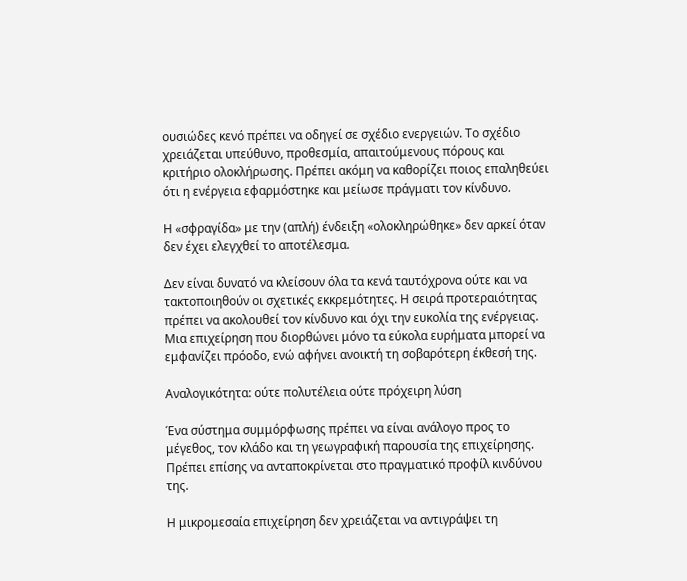ουσιώδες κενό πρέπει να οδηγεί σε σχέδιο ενεργειών. Το σχέδιο χρειάζεται υπεύθυνο, προθεσμία, απαιτούμενους πόρους και κριτήριο ολοκλήρωσης. Πρέπει ακόμη να καθορίζει ποιος επαληθεύει ότι η ενέργεια εφαρμόστηκε και μείωσε πράγματι τον κίνδυνο.

Η «σφραγίδα» με την (απλή) ένδειξη «ολοκληρώθηκε» δεν αρκεί όταν δεν έχει ελεγχθεί το αποτέλεσμα.

Δεν είναι δυνατό να κλείσουν όλα τα κενά ταυτόχρονα ούτε και να τακτοποιηθούν οι σχετικές εκκρεμότητες. Η σειρά προτεραιότητας πρέπει να ακολουθεί τον κίνδυνο και όχι την ευκολία της ενέργειας. Μια επιχείρηση που διορθώνει μόνο τα εύκολα ευρήματα μπορεί να εμφανίζει πρόοδο, ενώ αφήνει ανοικτή τη σοβαρότερη έκθεσή της.

Αναλογικότητα: ούτε πολυτέλεια ούτε πρόχειρη λύση

Ένα σύστημα συμμόρφωσης πρέπει να είναι ανάλογο προς το μέγεθος, τον κλάδο και τη γεωγραφική παρουσία της επιχείρησης. Πρέπει επίσης να ανταποκρίνεται στο πραγματικό προφίλ κινδύνου της.

Η μικρομεσαία επιχείρηση δεν χρειάζεται να αντιγράψει τη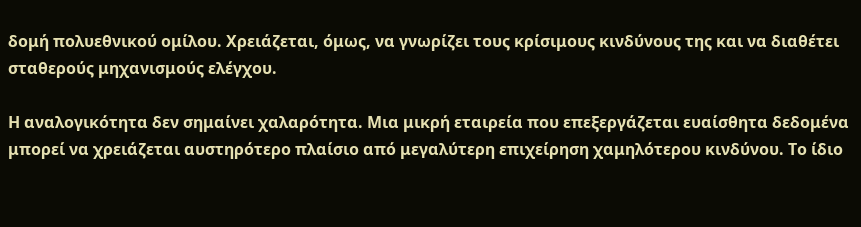δομή πολυεθνικού ομίλου. Χρειάζεται, όμως, να γνωρίζει τους κρίσιμους κινδύνους της και να διαθέτει σταθερούς μηχανισμούς ελέγχου.

Η αναλογικότητα δεν σημαίνει χαλαρότητα. Μια μικρή εταιρεία που επεξεργάζεται ευαίσθητα δεδομένα μπορεί να χρειάζεται αυστηρότερο πλαίσιο από μεγαλύτερη επιχείρηση χαμηλότερου κινδύνου. Το ίδιο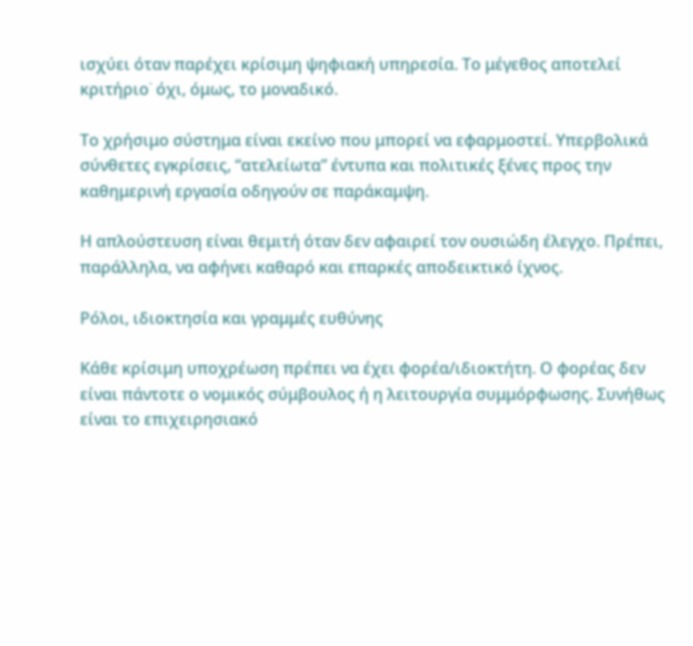ισχύει όταν παρέχει κρίσιμη ψηφιακή υπηρεσία. Το μέγεθος αποτελεί κριτήριο˙ όχι, όμως, το μοναδικό.

Το χρήσιμο σύστημα είναι εκείνο που μπορεί να εφαρμοστεί. Υπερβολικά σύνθετες εγκρίσεις, “ατελείωτα” έντυπα και πολιτικές ξένες προς την καθημερινή εργασία οδηγούν σε παράκαμψη.

Η απλούστευση είναι θεμιτή όταν δεν αφαιρεί τον ουσιώδη έλεγχο. Πρέπει, παράλληλα, να αφήνει καθαρό και επαρκές αποδεικτικό ίχνος.

Ρόλοι, ιδιοκτησία και γραμμές ευθύνης

Κάθε κρίσιμη υποχρέωση πρέπει να έχει φορέα/ιδιοκτήτη. Ο φορέας δεν είναι πάντοτε ο νομικός σύμβουλος ή η λειτουργία συμμόρφωσης. Συνήθως είναι το επιχειρησιακό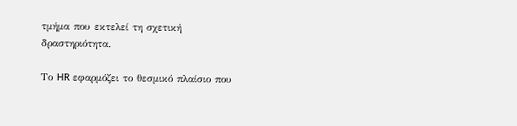τμήμα που εκτελεί τη σχετική δραστηριότητα.

Το HR εφαρμόζει το θεσμικό πλαίσιο που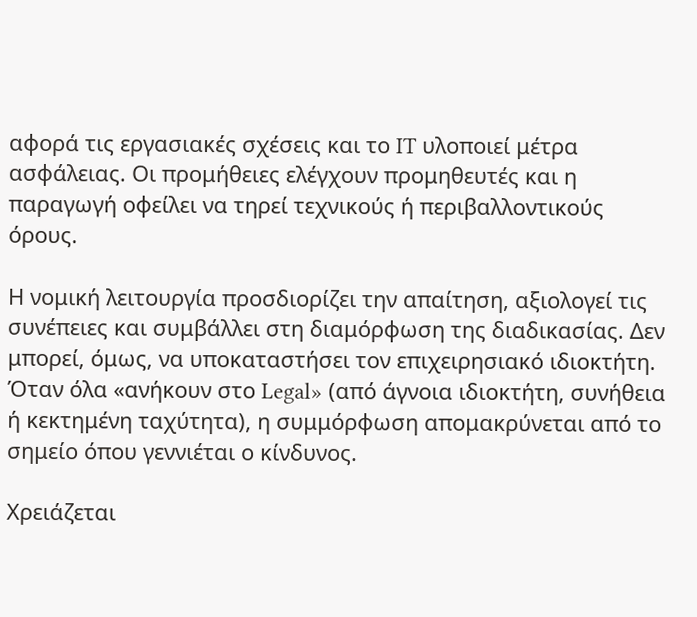αφορά τις εργασιακές σχέσεις και το IT υλοποιεί μέτρα ασφάλειας. Οι προμήθειες ελέγχουν προμηθευτές και η παραγωγή οφείλει να τηρεί τεχνικούς ή περιβαλλοντικούς όρους.

Η νομική λειτουργία προσδιορίζει την απαίτηση, αξιολογεί τις συνέπειες και συμβάλλει στη διαμόρφωση της διαδικασίας. Δεν μπορεί, όμως, να υποκαταστήσει τον επιχειρησιακό ιδιοκτήτη. Όταν όλα «ανήκουν στο Legal» (από άγνοια ιδιοκτήτη, συνήθεια ή κεκτημένη ταχύτητα), η συμμόρφωση απομακρύνεται από το σημείο όπου γεννιέται ο κίνδυνος.

Χρειάζεται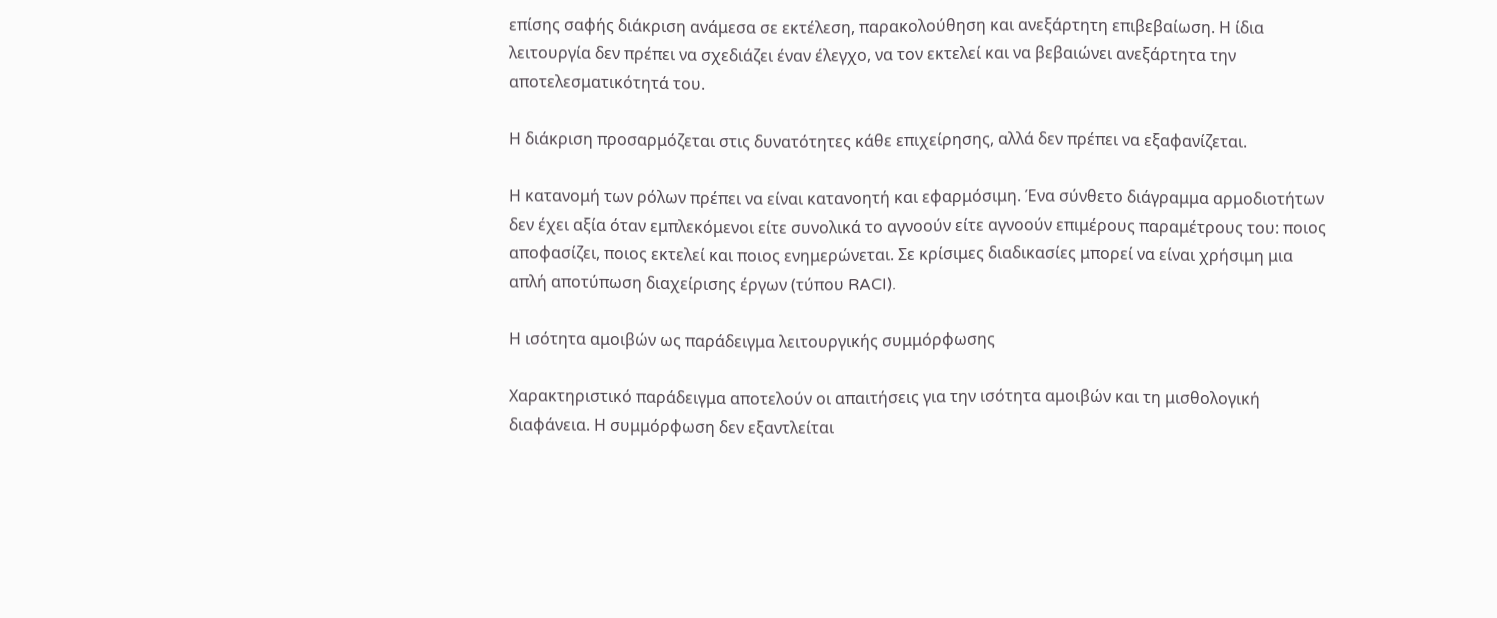επίσης σαφής διάκριση ανάμεσα σε εκτέλεση, παρακολούθηση και ανεξάρτητη επιβεβαίωση. Η ίδια λειτουργία δεν πρέπει να σχεδιάζει έναν έλεγχο, να τον εκτελεί και να βεβαιώνει ανεξάρτητα την αποτελεσματικότητά του.

Η διάκριση προσαρμόζεται στις δυνατότητες κάθε επιχείρησης, αλλά δεν πρέπει να εξαφανίζεται.

Η κατανομή των ρόλων πρέπει να είναι κατανοητή και εφαρμόσιμη. Ένα σύνθετο διάγραμμα αρμοδιοτήτων δεν έχει αξία όταν εμπλεκόμενοι είτε συνολικά το αγνοούν είτε αγνοούν επιμέρους παραμέτρους του: ποιος αποφασίζει, ποιος εκτελεί και ποιος ενημερώνεται. Σε κρίσιμες διαδικασίες μπορεί να είναι χρήσιμη μια απλή αποτύπωση διαχείρισης έργων (τύπου RACI).

Η ισότητα αμοιβών ως παράδειγμα λειτουργικής συμμόρφωσης

Χαρακτηριστικό παράδειγμα αποτελούν οι απαιτήσεις για την ισότητα αμοιβών και τη μισθολογική διαφάνεια. Η συμμόρφωση δεν εξαντλείται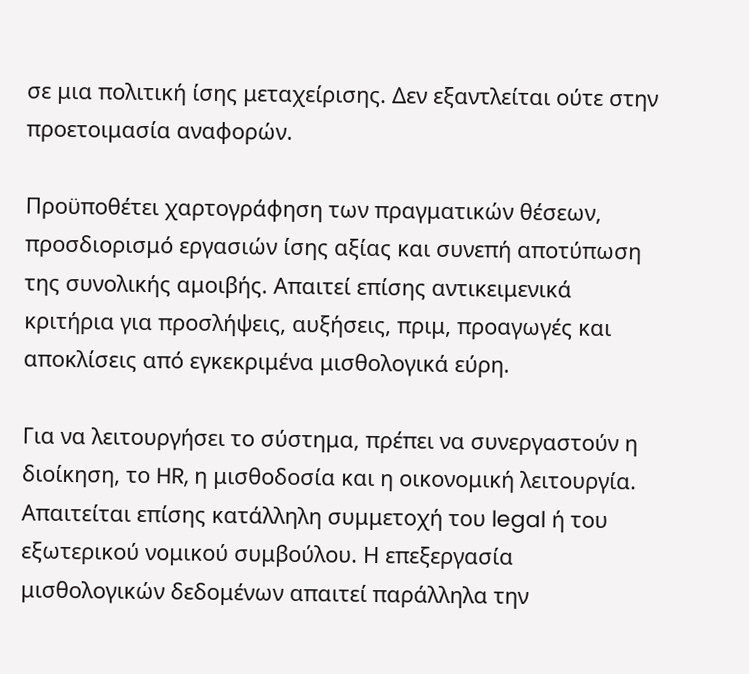σε μια πολιτική ίσης μεταχείρισης. Δεν εξαντλείται ούτε στην προετοιμασία αναφορών.

Προϋποθέτει χαρτογράφηση των πραγματικών θέσεων, προσδιορισμό εργασιών ίσης αξίας και συνεπή αποτύπωση της συνολικής αμοιβής. Απαιτεί επίσης αντικειμενικά κριτήρια για προσλήψεις, αυξήσεις, πριμ, προαγωγές και αποκλίσεις από εγκεκριμένα μισθολογικά εύρη.

Για να λειτουργήσει το σύστημα, πρέπει να συνεργαστούν η διοίκηση, το HR, η μισθοδοσία και η οικονομική λειτουργία. Απαιτείται επίσης κατάλληλη συμμετοχή του legal ή του εξωτερικού νομικού συμβούλου. Η επεξεργασία μισθολογικών δεδομένων απαιτεί παράλληλα την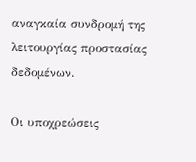αναγκαία συνδρομή της λειτουργίας προστασίας δεδομένων.

Οι υποχρεώσεις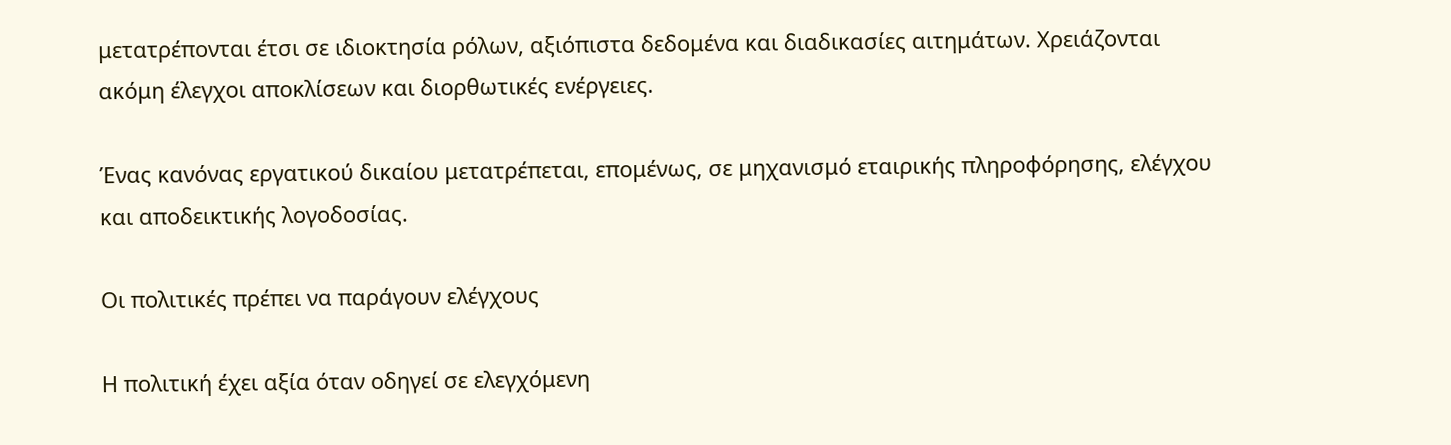μετατρέπονται έτσι σε ιδιοκτησία ρόλων, αξιόπιστα δεδομένα και διαδικασίες αιτημάτων. Χρειάζονται ακόμη έλεγχοι αποκλίσεων και διορθωτικές ενέργειες.

Ένας κανόνας εργατικού δικαίου μετατρέπεται, επομένως, σε μηχανισμό εταιρικής πληροφόρησης, ελέγχου και αποδεικτικής λογοδοσίας.

Οι πολιτικές πρέπει να παράγουν ελέγχους

Η πολιτική έχει αξία όταν οδηγεί σε ελεγχόμενη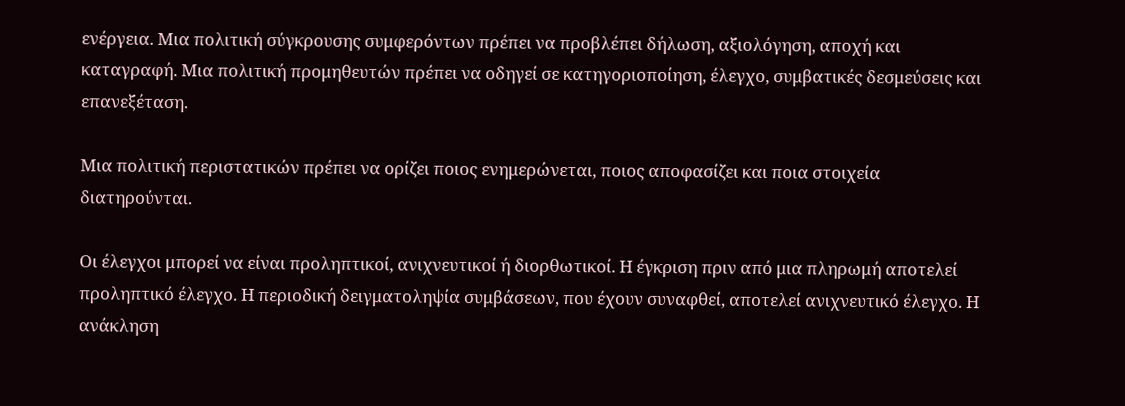ενέργεια. Μια πολιτική σύγκρουσης συμφερόντων πρέπει να προβλέπει δήλωση, αξιολόγηση, αποχή και καταγραφή. Μια πολιτική προμηθευτών πρέπει να οδηγεί σε κατηγοριοποίηση, έλεγχο, συμβατικές δεσμεύσεις και επανεξέταση.

Μια πολιτική περιστατικών πρέπει να ορίζει ποιος ενημερώνεται, ποιος αποφασίζει και ποια στοιχεία διατηρούνται.

Οι έλεγχοι μπορεί να είναι προληπτικοί, ανιχνευτικοί ή διορθωτικοί. Η έγκριση πριν από μια πληρωμή αποτελεί προληπτικό έλεγχο. Η περιοδική δειγματοληψία συμβάσεων, που έχουν συναφθεί, αποτελεί ανιχνευτικό έλεγχο. Η ανάκληση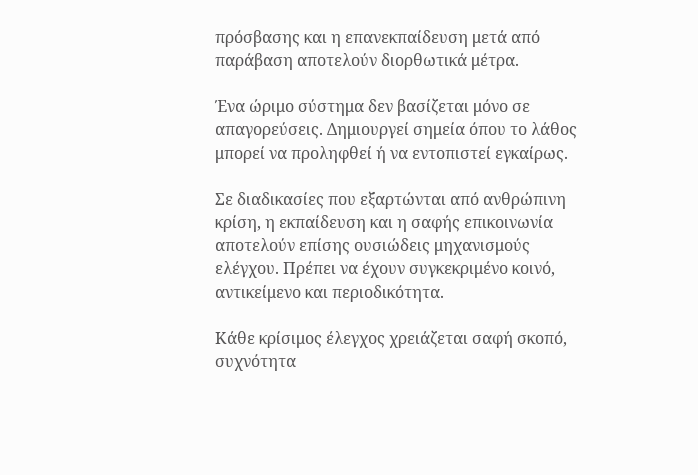πρόσβασης και η επανεκπαίδευση μετά από παράβαση αποτελούν διορθωτικά μέτρα.

Ένα ώριμο σύστημα δεν βασίζεται μόνο σε απαγορεύσεις. Δημιουργεί σημεία όπου το λάθος μπορεί να προληφθεί ή να εντοπιστεί εγκαίρως.

Σε διαδικασίες που εξαρτώνται από ανθρώπινη κρίση, η εκπαίδευση και η σαφής επικοινωνία αποτελούν επίσης ουσιώδεις μηχανισμούς ελέγχου. Πρέπει να έχουν συγκεκριμένο κοινό, αντικείμενο και περιοδικότητα.

Κάθε κρίσιμος έλεγχος χρειάζεται σαφή σκοπό, συχνότητα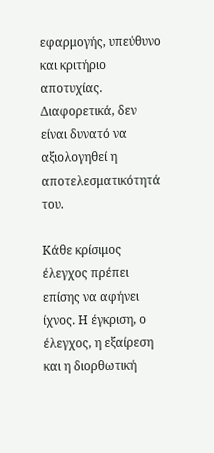εφαρμογής, υπεύθυνο και κριτήριο αποτυχίας. Διαφορετικά, δεν είναι δυνατό να αξιολογηθεί η αποτελεσματικότητά του.

Κάθε κρίσιμος έλεγχος πρέπει επίσης να αφήνει ίχνος. Η έγκριση, ο έλεγχος, η εξαίρεση και η διορθωτική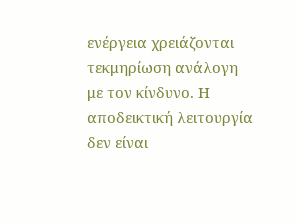ενέργεια χρειάζονται τεκμηρίωση ανάλογη με τον κίνδυνο. Η αποδεικτική λειτουργία δεν είναι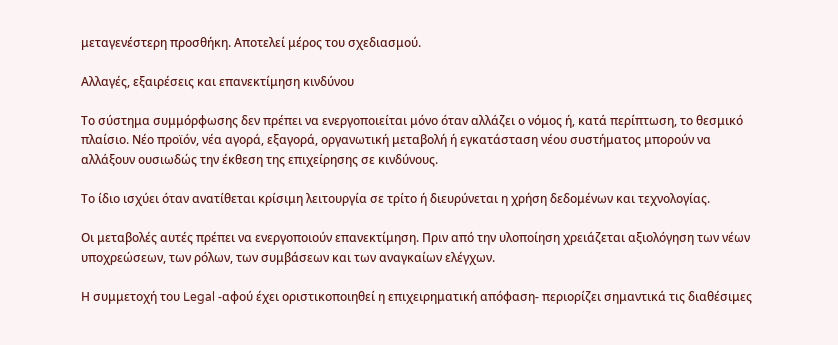μεταγενέστερη προσθήκη. Αποτελεί μέρος του σχεδιασμού.

Αλλαγές, εξαιρέσεις και επανεκτίμηση κινδύνου

Το σύστημα συμμόρφωσης δεν πρέπει να ενεργοποιείται μόνο όταν αλλάζει ο νόμος ή, κατά περίπτωση, το θεσμικό πλαίσιο. Νέο προϊόν, νέα αγορά, εξαγορά, οργανωτική μεταβολή ή εγκατάσταση νέου συστήματος μπορούν να αλλάξουν ουσιωδώς την έκθεση της επιχείρησης σε κινδύνους.

Το ίδιο ισχύει όταν ανατίθεται κρίσιμη λειτουργία σε τρίτο ή διευρύνεται η χρήση δεδομένων και τεχνολογίας.

Οι μεταβολές αυτές πρέπει να ενεργοποιούν επανεκτίμηση. Πριν από την υλοποίηση χρειάζεται αξιολόγηση των νέων υποχρεώσεων, των ρόλων, των συμβάσεων και των αναγκαίων ελέγχων.

Η συμμετοχή του Legal -αφού έχει οριστικοποιηθεί η επιχειρηματική απόφαση- περιορίζει σημαντικά τις διαθέσιμες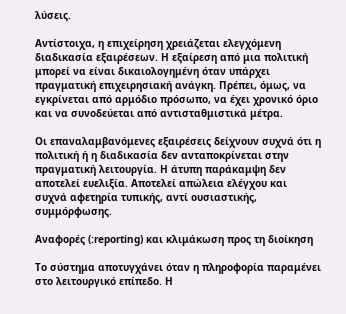λύσεις.

Αντίστοιχα, η επιχείρηση χρειάζεται ελεγχόμενη διαδικασία εξαιρέσεων. Η εξαίρεση από μια πολιτική μπορεί να είναι δικαιολογημένη όταν υπάρχει πραγματική επιχειρησιακή ανάγκη. Πρέπει, όμως, να εγκρίνεται από αρμόδιο πρόσωπο, να έχει χρονικό όριο και να συνοδεύεται από αντισταθμιστικά μέτρα.

Οι επαναλαμβανόμενες εξαιρέσεις δείχνουν συχνά ότι η πολιτική ή η διαδικασία δεν ανταποκρίνεται στην πραγματική λειτουργία. Η άτυπη παράκαμψη δεν αποτελεί ευελιξία. Αποτελεί απώλεια ελέγχου και συχνά αφετηρία τυπικής, αντί ουσιαστικής, συμμόρφωσης.

Αναφορές (:reporting) και κλιμάκωση προς τη διοίκηση

Το σύστημα αποτυγχάνει όταν η πληροφορία παραμένει στο λειτουργικό επίπεδο. Η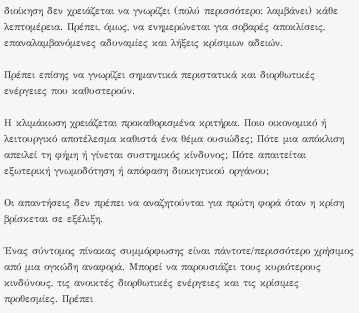διοίκηση δεν χρειάζεται να γνωρίζει (πολύ περισσότερο: λαμβάνει) κάθε λεπτομέρεια. Πρέπει, όμως, να ενημερώνεται για σοβαρές αποκλίσεις, επαναλαμβανόμενες αδυναμίες και λήξεις κρίσιμων αδειών.

Πρέπει επίσης να γνωρίζει σημαντικά περιστατικά και διορθωτικές ενέργειες που καθυστερούν.

Η κλιμάκωση χρειάζεται προκαθορισμένα κριτήρια. Ποιο οικονομικό ή λειτουργικό αποτέλεσμα καθιστά ένα θέμα ουσιώδες; Πότε μια απόκλιση απειλεί τη φήμη ή γίνεται συστημικός κίνδυνος; Πότε απαιτείται εξωτερική γνωμοδότηση ή απόφαση διοικητικού οργάνου;

Οι απαντήσεις δεν πρέπει να αναζητούνται για πρώτη φορά όταν η κρίση βρίσκεται σε εξέλιξη.

Ένας σύντομος πίνακας συμμόρφωσης είναι πάντοτε/περισσότερο χρήσιμος από μια ογκώδη αναφορά. Μπορεί να παρουσιάζει τους κυριότερους κινδύνους, τις ανοικτές διορθωτικές ενέργειες και τις κρίσιμες προθεσμίες. Πρέπει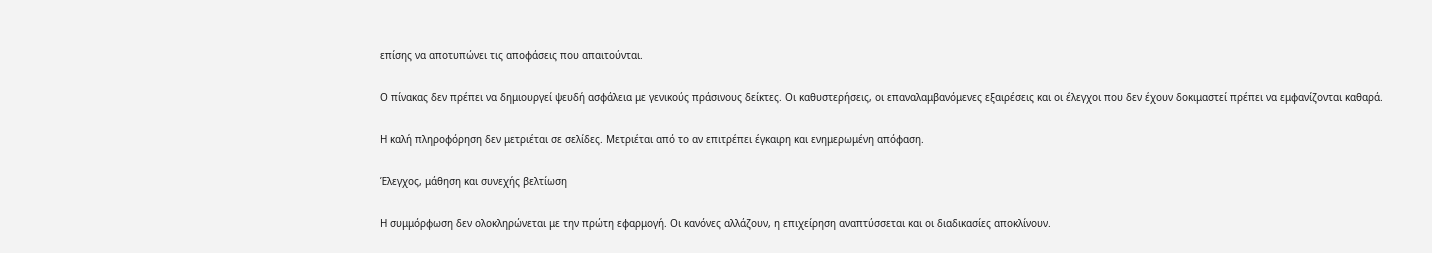επίσης να αποτυπώνει τις αποφάσεις που απαιτούνται.

Ο πίνακας δεν πρέπει να δημιουργεί ψευδή ασφάλεια με γενικούς πράσινους δείκτες. Οι καθυστερήσεις, οι επαναλαμβανόμενες εξαιρέσεις και οι έλεγχοι που δεν έχουν δοκιμαστεί πρέπει να εμφανίζονται καθαρά.

Η καλή πληροφόρηση δεν μετριέται σε σελίδες. Μετριέται από το αν επιτρέπει έγκαιρη και ενημερωμένη απόφαση.

Έλεγχος, μάθηση και συνεχής βελτίωση

Η συμμόρφωση δεν ολοκληρώνεται με την πρώτη εφαρμογή. Οι κανόνες αλλάζουν, η επιχείρηση αναπτύσσεται και οι διαδικασίες αποκλίνουν.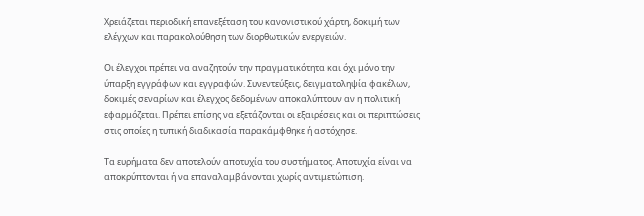Χρειάζεται περιοδική επανεξέταση του κανονιστικού χάρτη, δοκιμή των ελέγχων και παρακολούθηση των διορθωτικών ενεργειών.

Οι έλεγχοι πρέπει να αναζητούν την πραγματικότητα και όχι μόνο την ύπαρξη εγγράφων και εγγραφών. Συνεντεύξεις, δειγματοληψία φακέλων, δοκιμές σεναρίων και έλεγχος δεδομένων αποκαλύπτουν αν η πολιτική εφαρμόζεται. Πρέπει επίσης να εξετάζονται οι εξαιρέσεις και οι περιπτώσεις στις οποίες η τυπική διαδικασία παρακάμφθηκε ή αστόχησε.

Τα ευρήματα δεν αποτελούν αποτυχία του συστήματος. Αποτυχία είναι να αποκρύπτονται ή να επαναλαμβάνονται χωρίς αντιμετώπιση.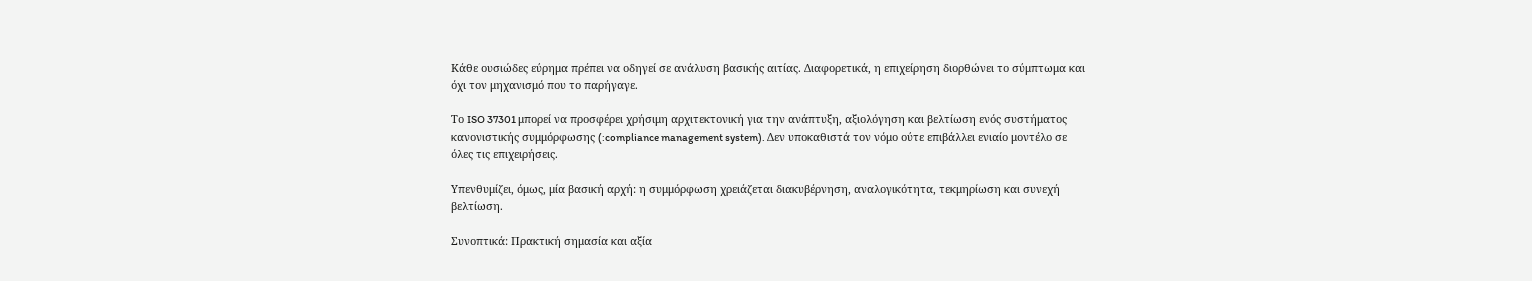Κάθε ουσιώδες εύρημα πρέπει να οδηγεί σε ανάλυση βασικής αιτίας. Διαφορετικά, η επιχείρηση διορθώνει το σύμπτωμα και όχι τον μηχανισμό που το παρήγαγε.

Το ISO 37301 μπορεί να προσφέρει χρήσιμη αρχιτεκτονική για την ανάπτυξη, αξιολόγηση και βελτίωση ενός συστήματος κανονιστικής συμμόρφωσης (:compliance management system). Δεν υποκαθιστά τον νόμο ούτε επιβάλλει ενιαίο μοντέλο σε όλες τις επιχειρήσεις.

Υπενθυμίζει, όμως, μία βασική αρχή: η συμμόρφωση χρειάζεται διακυβέρνηση, αναλογικότητα, τεκμηρίωση και συνεχή βελτίωση.

Συνοπτικά: Πρακτική σημασία και αξία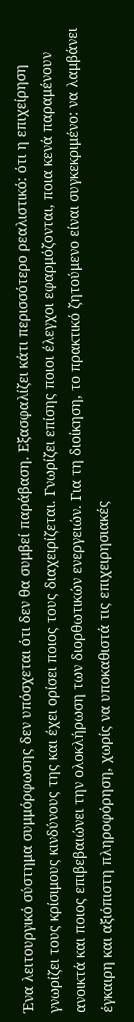Ένα λειτουργικό σύστημα συμμόρφωσης δεν υπόσχεται ότι δεν θα συμβεί παράβαση. Εξασφαλίζει κάτι περισσότερο ρεαλιστικό: ότι η επιχείρηση γνωρίζει τους κρίσιμους κινδύνους της και έχει ορίσει ποιος τους διαχειρίζεται. Γνωρίζει επίσης ποιοι έλεγχοι εφαρμόζονται, ποια κενά παραμένουν ανοικτά και ποιος επιβεβαιώνει την ολοκλήρωση των διορθωτικών ενεργειών. Για τη διοίκηση, το πρακτικό ζητούμενο είναι συγκεκριμένο: να λαμβάνει έγκαιρη και αξιόπιστη πληροφόρηση, χωρίς να υποκαθιστά τις επιχειρησιακές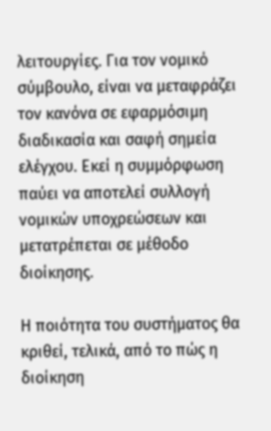λειτουργίες. Για τον νομικό σύμβουλο, είναι να μεταφράζει τον κανόνα σε εφαρμόσιμη διαδικασία και σαφή σημεία ελέγχου. Εκεί η συμμόρφωση παύει να αποτελεί συλλογή νομικών υποχρεώσεων και μετατρέπεται σε μέθοδο διοίκησης.

Η ποιότητα του συστήματος θα κριθεί, τελικά, από το πώς η διοίκηση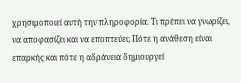χρησιμοποιεί αυτή την πληροφορία. Τι πρέπει να γνωρίζει, να αποφασίζει και να εποπτεύει; Πότε η ανάθεση είναι επαρκής και πότε η αδράνεια δημιουργεί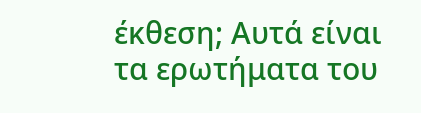έκθεση; Αυτά είναι τα ερωτήματα του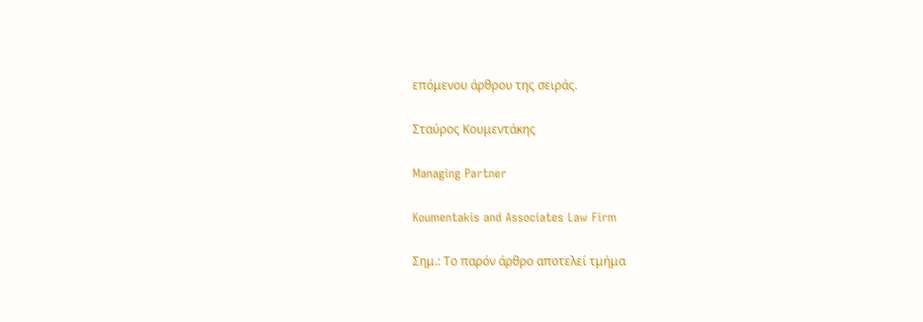επόμενου άρθρου της σειράς.

Σταύρος Κουμεντάκης

Managing Partner

Koumentakis and Associates Law Firm

Σημ.: Το παρόν άρθρο αποτελεί τμήμα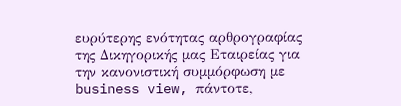ευρύτερης ενότητας αρθρογραφίας της Δικηγορικής μας Εταιρείας για την κανονιστική συμμόρφωση με business view, πάντοτε,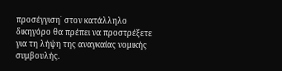προσέγγιση˙ στον κατάλληλο δικηγόρο θα πρέπει να προστρέξετε για τη λήψη της αναγκαίας νομικής συμβουλής.